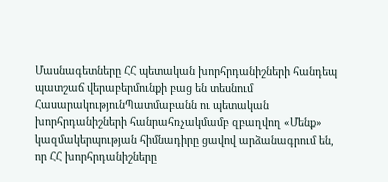Մասնագետները ՀՀ պետական խորհրդանիշների հանդեպ պատշաճ վերաբերմունքի բաց են տեսնում
ՀասարակությունՊատմաբանն ու պետական խորհրդանիշների հանրահռչակմամբ զբաղվող «Մենք» կազմակերպության հիմնադիրը ցավով արձանագրում են, որ ՀՀ խորհրդանիշները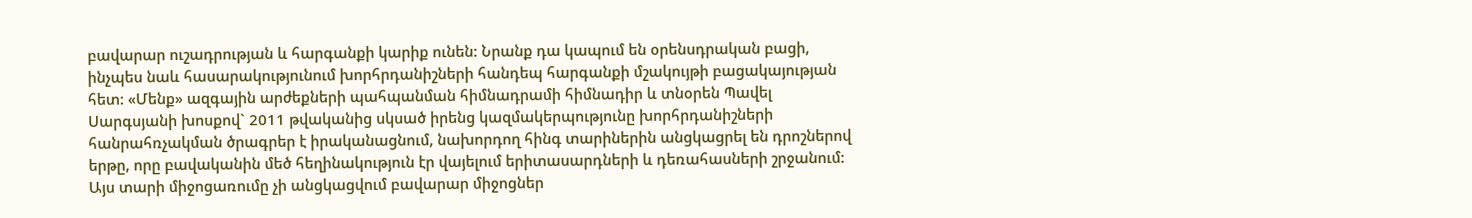բավարար ուշադրության և հարգանքի կարիք ունեն: Նրանք դա կապում են օրենսդրական բացի, ինչպես նաև հասարակությունում խորհրդանիշների հանդեպ հարգանքի մշակույթի բացակայության հետ: «Մենք» ազգային արժեքների պահպանման հիմնադրամի հիմնադիր և տնօրեն Պավել Սարգսյանի խոսքով` 2011 թվականից սկսած իրենց կազմակերպությունը խորհրդանիշների հանրահռչակման ծրագրեր է իրականացնում, նախորդող հինգ տարիներին անցկացրել են դրոշներով երթը, որը բավականին մեծ հեղինակություն էր վայելում երիտասարդների և դեռահասների շրջանում: Այս տարի միջոցառումը չի անցկացվում բավարար միջոցներ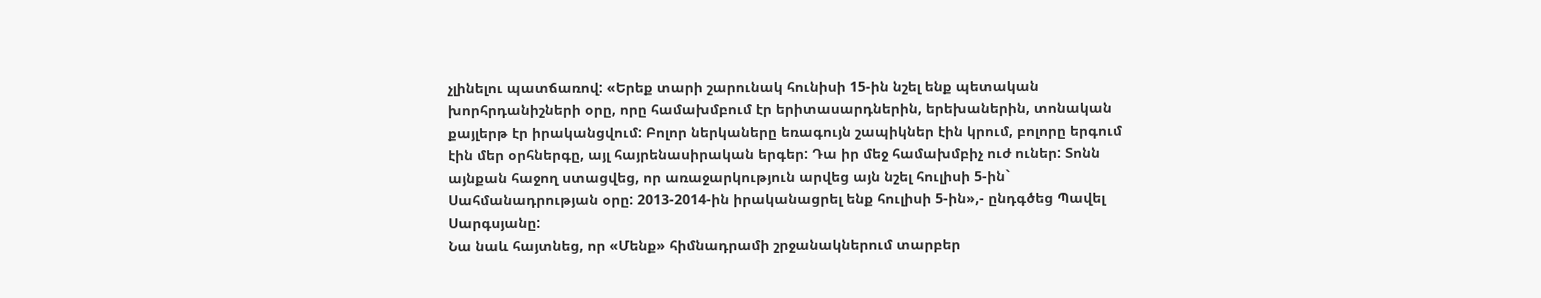չլինելու պատճառով: «Երեք տարի շարունակ հունիսի 15-ին նշել ենք պետական խորհրդանիշների օրը, որը համախմբում էր երիտասարդներին, երեխաներին, տոնական քայլերթ էր իրականցվում: Բոլոր ներկաները եռագույն շապիկներ էին կրում, բոլորը երգում էին մեր օրհներգը, այլ հայրենասիրական երգեր: Դա իր մեջ համախմբիչ ուժ ուներ: Տոնն այնքան հաջող ստացվեց, որ առաջարկություն արվեց այն նշել հուլիսի 5-ին` Սահմանադրության օրը: 2013-2014-ին իրականացրել ենք հուլիսի 5-ին»,- ընդգծեց Պավել Սարգսյանը:
Նա նաև հայտնեց, որ «Մենք» հիմնադրամի շրջանակներում տարբեր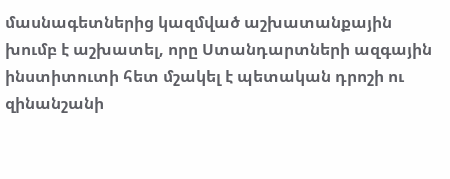մասնագետներից կազմված աշխատանքային խումբ է աշխատել, որը Ստանդարտների ազգային ինստիտուտի հետ մշակել է պետական դրոշի ու զինանշանի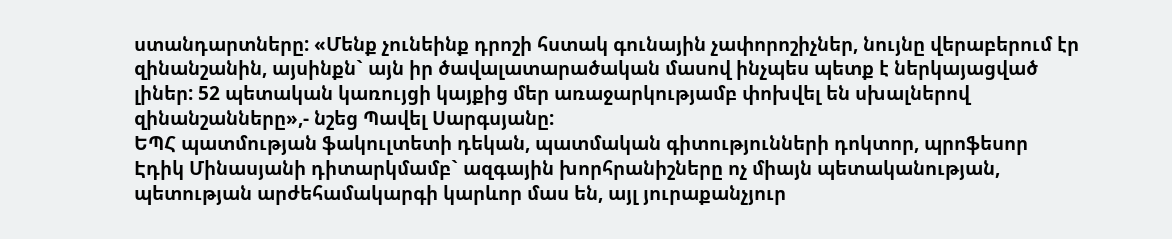ստանդարտները: «Մենք չունեինք դրոշի հստակ գունային չափորոշիչներ, նույնը վերաբերում էր զինանշանին, այսինքն` այն իր ծավալատարածական մասով ինչպես պետք է ներկայացված լիներ: 52 պետական կառույցի կայքից մեր առաջարկությամբ փոխվել են սխալներով զինանշանները»,- նշեց Պավել Սարգսյանը:
ԵՊՀ պատմության ֆակուլտետի դեկան, պատմական գիտությունների դոկտոր, պրոֆեսոր Էդիկ Մինասյանի դիտարկմամբ` ազգային խորհրանիշները ոչ միայն պետականության, պետության արժեհամակարգի կարևոր մաս են, այլ յուրաքանչյուր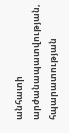անհատի արժանապատվության, հպարատության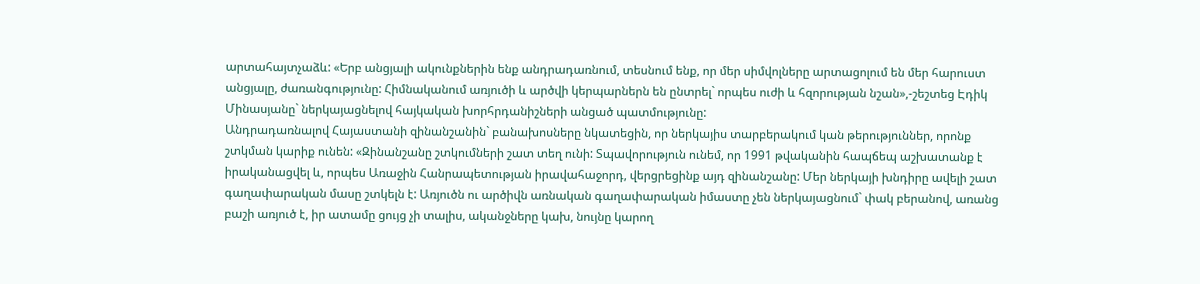արտահայտչաձև: «Երբ անցյալի ակունքներին ենք անդրադառնում, տեսնում ենք, որ մեր սիմվոլները արտացոլում են մեր հարուստ անցյալը, ժառանգությունը: Հիմնականում առյուծի և արծվի կերպարներն են ընտրել` որպես ուժի և հզորության նշան»,-շեշտեց Էդիկ Մինասյանը` ներկայացնելով հայկական խորհրդանիշների անցած պատմությունը:
Անդրադառնալով Հայաստանի զինանշանին` բանախոսները նկատեցին, որ ներկայիս տարբերակում կան թերություններ, որոնք շտկման կարիք ունեն: «Զինանշանը շտկումների շատ տեղ ունի: Տպավորություն ունեմ, որ 1991 թվականին հապճեպ աշխատանք է իրականացվել և, որպես Առաջին Հանրապետության իրավահաջորդ, վերցրեցինք այդ զինանշանը: Մեր ներկայի խնդիրը ավելի շատ գաղափարական մասը շտկելն է: Առյուծն ու արծիվն առնական գաղափարական իմաստը չեն ներկայացնում` փակ բերանով, առանց բաշի առյուծ է, իր ատամը ցույց չի տալիս, ականջները կախ, նույնը կարող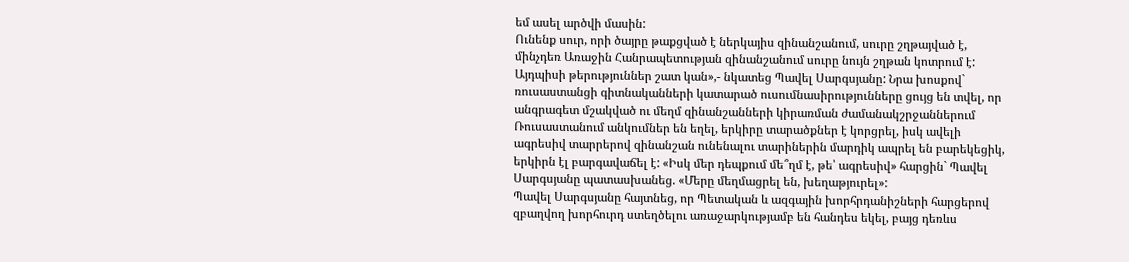եմ ասել արծվի մասին:
Ունենք սուր, որի ծայրը թաքցված է ներկայիս զինանշանում, սուրը շղթայված է, մինչդեռ Առաջին Հանրապետության զինանշանում սուրը նույն շղթան կոտրում է: Այդպիսի թերություններ շատ կան»,- նկատեց Պավել Սարգսյանը: Նրա խոսքով` ռուսաստանցի գիտնականների կատարած ուսումնասիրությունները ցույց են տվել, որ անգրագետ մշակված ու մեղմ զինանշանների կիրառման ժամանակշրջաններում Ռուսաստանում անկումներ են եղել, երկիրը տարածքներ է կորցրել, իսկ ավելի ագրեսիվ տարրերով զինանշան ունենալու տարիներին մարդիկ ապրել են բարեկեցիկ, երկիրն էլ բարգավաճել է: «Իսկ մեր դեպքում մե՞ղմ է, թե՝ ագրեսիվ» հարցին` Պավել Սարգսյանը պատասխանեց. «Մերը մեղմացրել են, խեղաթյուրել»:
Պավել Սարգսյանը հայտնեց, որ Պետական և ազգային խորհրդանիշների հարցերով զբաղվող խորհուրդ ստեղծելու առաջարկությամբ են հանդես եկել, բայց դեռևս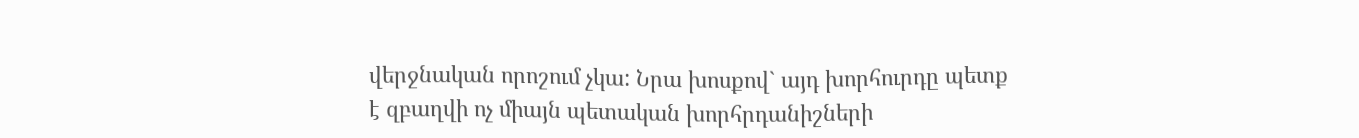վերջնական որոշում չկա: Նրա խոսքով` այդ խորհուրդը պետք է զբաղվի ոչ միայն պետական խորհրդանիշների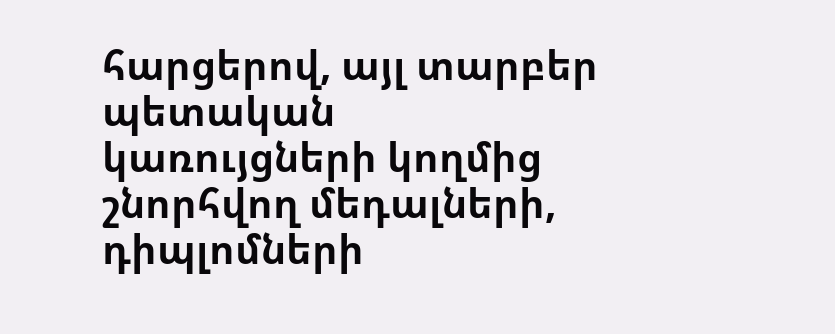հարցերով, այլ տարբեր պետական կառույցների կողմից շնորհվող մեդալների, դիպլոմների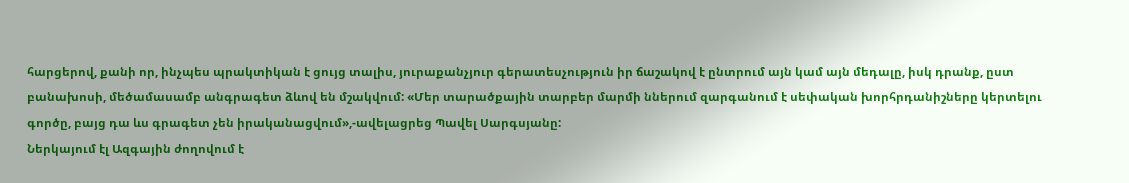հարցերով, քանի որ, ինչպես պրակտիկան է ցույց տալիս, յուրաքանչյուր գերատեսչություն իր ճաշակով է ընտրում այն կամ այն մեդալը, իսկ դրանք, ըստ բանախոսի, մեծամասամբ անգրագետ ձևով են մշակվում: «Մեր տարածքային տարբեր մարմի ններում զարգանում է սեփական խորհրդանիշները կերտելու գործը, բայց դա ևս գրագետ չեն իրականացվում»,-ավելացրեց Պավել Սարգսյանը:
Ներկայում էլ Ազգային ժողովում է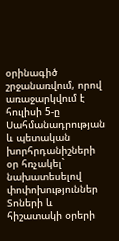օրինագիծ շրջանառվում, որով առաջարկվում է հուլիսի 5-ը Սահմանադրության և պետական խորհրդանիշների օր հռչակել` նախատեսելով փոփոխություններ Տոների և հիշատակի օրերի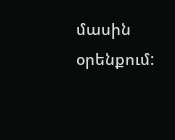մասին օրենքում: